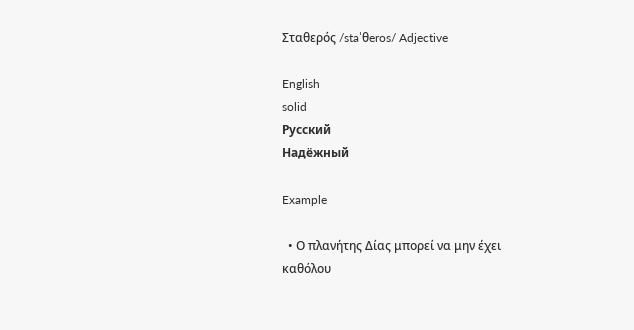Σταθερός /staˈθeros/ Adjective

English
solid
Русский
Надёжный

Example

  • Ο πλανήτης Δίας μπορεί να μην έχει καθόλου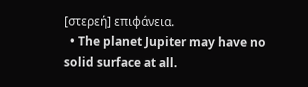[στερεή] επιφάνεια.
  • The planet Jupiter may have no solid surface at all.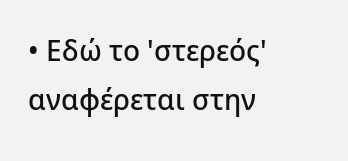• Εδώ το 'στερεός' αναφέρεται στην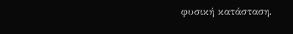φυσική κατάσταση.